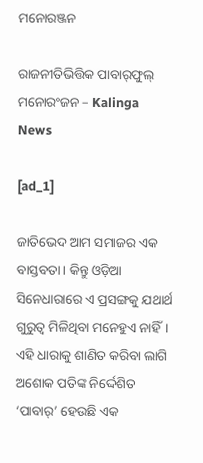ମନୋରଞ୍ଜନ

ରାଜନୀତିଭିତ୍ତିକ ପାବାର୍‌ଫୁଲ୍‌ ମନୋରଂଜନ – Kalinga News

[ad_1]

ଜାତିଭେଦ ଆମ ସମାଜର ଏକ ବାସ୍ତବତା। କିନ୍ତୁ ଓଡ଼ିଆ ସିନେଧାରାରେ ଏ ପ୍ରସଙ୍ଗକୁ ଯଥାର୍ଥ ଗୁରୁତ୍ବ ମିଳିଥିବା ମନେହୁଏ ନାହିଁ। ଏହି ଧାରାକୁ ଶାଣିତ କରିବା ଲାଗି ଅଶୋକ ପତିଙ୍କ ନିର୍ଦ୍ଦେଶିତ ‘ପାବାର୍‌’ ହେଉଛି ଏକ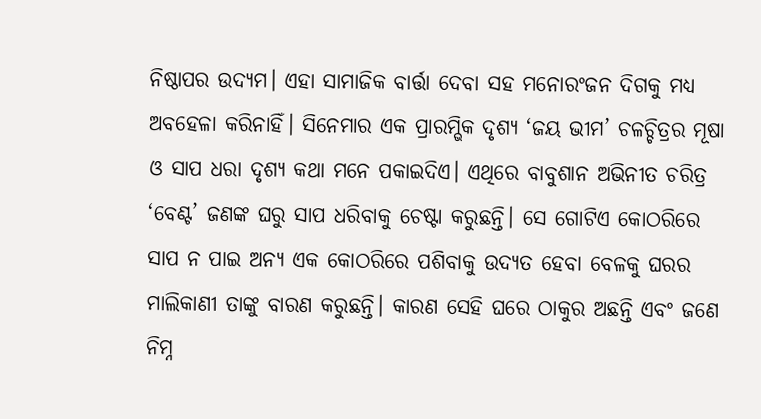ନିଷ୍ଠାପର ଉଦ୍ୟମ। ଏହା ସାମାଜିକ ବାର୍ତ୍ତା ଦେବା ସହ ମନୋରଂଜନ ଦିଗକୁ ମଧ୍ୟ ଅବହେଳା କରିନାହିଁ। ସିନେମାର ଏକ ପ୍ରାରମ୍ଭିକ ଦୃଶ୍ୟ ‘ଜୟ ଭୀମ’ ଚଳଚ୍ଚିତ୍ରର ମୂଷା ଓ ସାପ ଧରା ଦୃଶ୍ୟ କଥା ମନେ ପକାଇଦିଏ। ଏଥିରେ ବାବୁଶାନ ଅଭିନୀତ ଚରିତ୍ର ‘ବେଣ୍ଟ’ ଜଣଙ୍କ ଘରୁ ସାପ ଧରିବାକୁ ଚେଷ୍ଟା କରୁଛନ୍ତି। ସେ ଗୋଟିଏ କୋଠରିରେ ସାପ ନ ପାଇ ଅନ୍ୟ ଏକ କୋଠରିରେ ପଶିବାକୁ ଉଦ୍ୟତ ହେବା ବେଳକୁ ଘରର ମାଲିକାଣୀ ତାଙ୍କୁ ବାରଣ କରୁଛନ୍ତି। କାରଣ ସେହି ଘରେ ଠାକୁର ଅଛନ୍ତି ଏବଂ ଜଣେ ନିମ୍ନ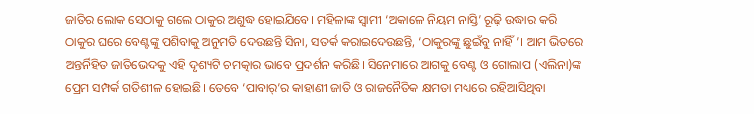ଜାତିର ଲୋକ ସେଠାକୁ ଗଲେ ଠାକୁର ଅଶୁଦ୍ଧ ହୋଇଯିବେ। ମହିଳାଙ୍କ ସ୍ବାମୀ ‘ଅକାଳେ ନିୟମ ନାସ୍ତି’ ରୂଢ଼ି ଉଦ୍ଧାର କରି ଠାକୁର ଘରେ ବେଣ୍ଟଙ୍କୁ ପଶିବାକୁ ଅନୁମତି ଦେଉଛନ୍ତି ସିନା, ସତର୍କ କରାଇଦେଉଛନ୍ତି, ‘ଠାକୁରଙ୍କୁ ଛୁଇଁବୁ ନାହିଁ’। ଆମ ଭିତରେ ଅନ୍ତର୍ନିହିତ ଜାତିଭେଦକୁ ଏହି ଦୃଶ୍ୟଟି ଚମତ୍କାର ଭାବେ ପ୍ରଦର୍ଶନ କରିଛି। ସିନେମାରେ ଆଗକୁ ବେଣ୍ଟ ଓ ଗୋଲାପ (ଏଲିନା)ଙ୍କ ପ୍ରେମ ସମ୍ପର୍କ ଗତିଶୀଳ ହୋଇଛି। ତେବେ ‘ପାବାର୍‌’ର କାହାଣୀ ଜାତି ଓ ରାଜନୈତିକ କ୍ଷମତା ମଧ୍ୟରେ ରହିଆସିଥିବା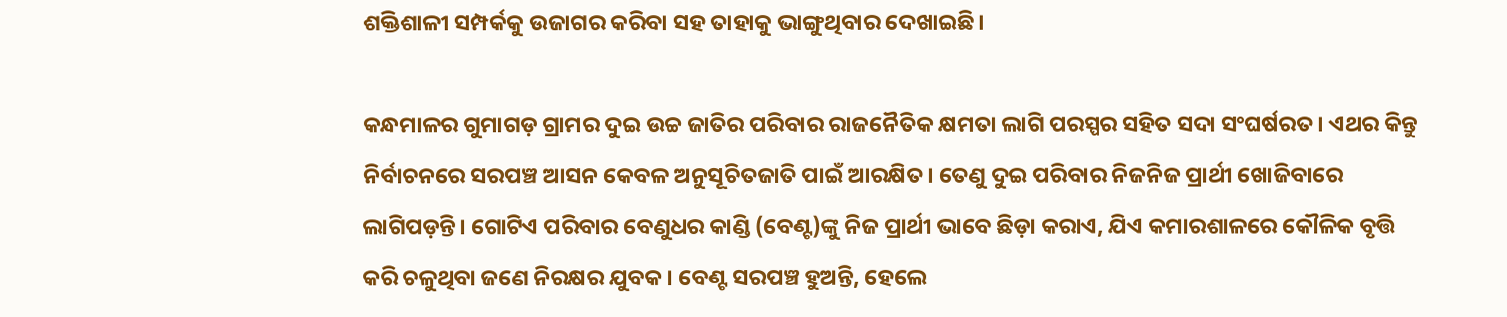ଶକ୍ତିଶାଳୀ ସମ୍ପର୍କକୁ ଉଜାଗର କରିବା ସହ ତାହାକୁ ଭାଙ୍ଗୁଥିବାର ଦେଖାଇଛି।

କନ୍ଧମାଳର ଗୁମାଗଡ଼ ଗ୍ରାମର ଦୁଇ ଉଚ୍ଚ ଜାତିର ପରିବାର ରାଜନୈତିକ କ୍ଷମତା ଲାଗି ପରସ୍ପର ସହିତ ସଦା ସଂଘର୍ଷରତ। ଏଥର କିନ୍ତୁ ନିର୍ବାଚନରେ ସରପଞ୍ଚ ଆସନ କେବଳ ଅନୁସୂଚିତଜାତି ପାଇଁ ଆରକ୍ଷିତ। ତେଣୁ ଦୁଇ ପରିବାର ନିଜନିଜ ପ୍ରାର୍ଥୀ ଖୋଜିବାରେ ଲାଗିପଡ଼ନ୍ତି। ଗୋଟିଏ ପରିବାର ବେଣୁଧର କାଣ୍ଡି (ବେଣ୍ଟ)ଙ୍କୁ ନିଜ ପ୍ରାର୍ଥୀ ଭାବେ ଛିଡ଼ା କରାଏ, ଯିଏ କମାରଶାଳରେ କୌଳିକ ବୃତ୍ତି କରି ଚଳୁଥିବା ଜଣେ ନିରକ୍ଷର ଯୁବକ। ବେଣ୍ଟ ସରପଞ୍ଚ ହୁଅନ୍ତି, ହେଲେ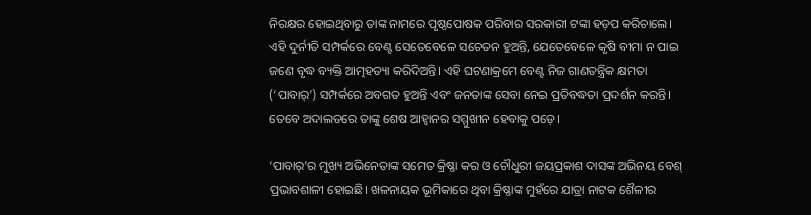ନିରକ୍ଷର ହୋଇଥିବାରୁ ତାଙ୍କ ନାମରେ ପୃଷ୍ଠପୋଷକ ପରିବାର ସରକାରୀ ଟଙ୍କା ହଡ଼ପ କରିଚାଲେ। ଏହି ଦୁର୍ନୀତି ସମ୍ପର୍କରେ ବେଣ୍ଟ ସେତେବେଳେ ସଚେତନ ହୁଅନ୍ତି, ଯେତେବେଳେ କୃଷି ବୀମା ନ ପାଇ ଜଣେ ବୃଦ୍ଧ ବ୍ୟକ୍ତି ଆତ୍ମହତ୍ୟା କରିଦିଅନ୍ତି। ଏହି ଘଟଣାକ୍ରମେ ବେଣ୍ଟ ନିଜ ଗାଣତନ୍ତ୍ରିକ କ୍ଷମତା (‘ପାବାର୍‌’) ସମ୍ପର୍କରେ ଅବଗତ ହୁଅନ୍ତି ଏବଂ ଜନତାଙ୍କ ସେବା ନେଇ ପ୍ରତିବଦ୍ଧତା ପ୍ରଦର୍ଶନ କରନ୍ତି। ତେବେ ଅଦାଲତରେ ତାଙ୍କୁ ଶେଷ ଆହ୍ବାନର ସମ୍ମୁଖୀନ ହେବାକୁ ପଡ଼େ।

‘ପାବାର୍‌’ର ମୁଖ୍ୟ ଅଭିନେତାଙ୍କ ସମେତ କ୍ରିଷ୍ଣା କର ଓ ଚୌଧୁରୀ ଜୟପ୍ରକାଶ ଦାସଙ୍କ ଅଭିନୟ ବେଶ୍‌ ପ୍ରଭାବଶାଳୀ ହୋଇଛି। ଖଳନାୟକ ଭୂମିକାରେ ଥିବା କ୍ରିଷ୍ଣାଙ୍କ ମୁହଁରେ ଯାତ୍ରା ନାଟକ ଶୈଳୀର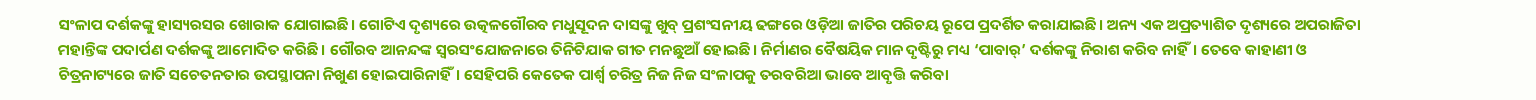ସଂଳାପ ଦର୍ଶକଙ୍କୁ ହାସ୍ୟରସର ଖୋରାକ ଯୋଗାଇଛି। ଗୋଟିଏ ଦୃଶ୍ୟରେ ଉତ୍କଳଗୌରବ ମଧୁସୂଦନ ଦାସଙ୍କୁ ଖୁବ୍ ପ୍ରଶଂସନୀୟ ଢଙ୍ଗରେ ଓଡ଼ିଆ ଜାତିର ପରିଚୟ ରୂପେ ପ୍ରଦର୍ଶିତ କରାଯାଇଛି। ଅନ୍ୟ ଏକ ଅପ୍ରତ୍ୟାଶିତ ଦୃଶ୍ୟରେ ଅପରାଜିତା ମହାନ୍ତିଙ୍କ ପଦାର୍ପଣ ଦର୍ଶକଙ୍କୁ ଆମୋଦିତ କରିଛି। ଗୌରବ ଆନନ୍ଦଙ୍କ ସ୍ବରସଂଯୋଜନାରେ ତିନିଟିଯାକ ଗୀତ ମନଛୁଆଁ ହୋଇଛି। ନିର୍ମାଣର ବୈଷୟିକ ମାନ ଦୃଷ୍ଟିରୁ ମଧ୍ୟ ‘ପାବାର୍‌’ ଦର୍ଶକଙ୍କୁ ନିରାଶ କରିବ ନାହିଁ। ତେବେ କାହାଣୀ ଓ ଚିତ୍ରନାଟ୍ୟରେ ଜାତି ସଚେତନତାର ଉପସ୍ଥାପନା ନିଖୁଣ ହୋଇପାରିନାହିଁ। ସେହିପରି କେତେକ ପାର୍ଶ୍ବ ଚରିତ୍ର ନିଜ ନିଜ ସଂଳାପକୁ ତରବରିଆ ଭାବେ ଆବୃତ୍ତି କରିବା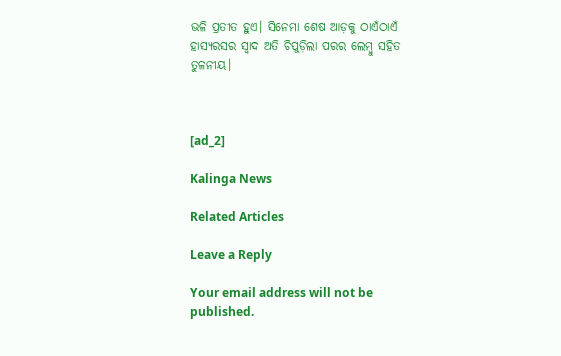ଭଳି ପ୍ରତୀତ ହୁଏ। ସିନେମା ଶେଷ ଆଡ଼କୁ ଠାଏଁଠାଏଁ ହାସ୍ୟରସର ସ୍ବାଦ ଅତି ଚିପୁଡ଼ିଲା ପରର ଲେମ୍ବୁ ସହିତ ତୁଳନୀୟ।



[ad_2]

Kalinga News

Related Articles

Leave a Reply

Your email address will not be published.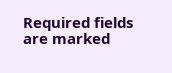Required fields are marked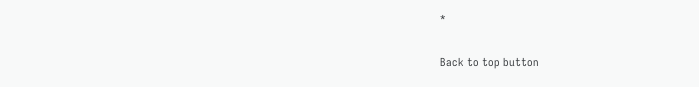*

Back to top button